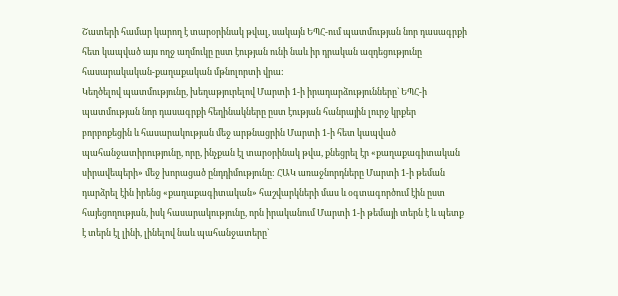Շատերի համար կարող է տարօրինակ թվալ, սակայն ԵՊՀ-ում պատմության նոր դասագրքի հետ կապված այս ողջ աղմուկը ըստ էության ունի նաև իր դրական ազդեցությունը հասարակական-քաղաքական մթնոլորտի վրա:
Կեղծելով պատմությունը, խեղաթյուրելով Մարտի 1-ի իրադարձությունները` ԵՊՀ-ի պատմության նոր դասագրքի հեղինակները ըստ էության հանրային լուրջ կրքեր բորբոքեցին և հասարակության մեջ արթնացրին Մարտի 1-ի հետ կապված պահանջատիրությունը, որը, ինչքան էլ տարօրինակ թվա, քնեցրել էր «քաղաքագիտական սիրավեպերի» մեջ խորացած ընդդիմությունը: ՀԱԿ առաջնորդները Մարտի 1-ի թեման դարձրել էին իրենց «քաղաքագիտական» հաշվարկների մաս և օգտագործում էին ըստ հայեցողության, իսկ հասարակությունը, որն իրականում Մարտի 1-ի թեմայի տերն է և պետք է տերն էլ լինի, լինելով նաև պահանջատերը`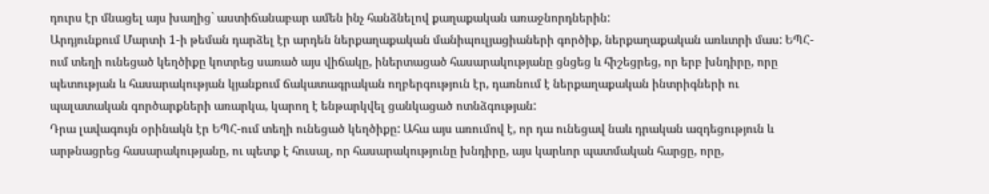դուրս էր մնացել այս խաղից` աստիճանաբար ամեն ինչ հանձնելով քաղաքական առաջնորդներին:
Արդյունքում Մարտի 1-ի թեման դարձել էր արդեն ներքաղաքական մանիպուլյացիաների գործիք, ներքաղաքական առևտրի մաս: ԵՊՀ-ում տեղի ունեցած կեղծիքը կոտրեց սառած այս վիճակը, իներտացած հասարակությանը ցնցեց և հիշեցրեց, որ երբ խնդիրը, որը պետության և հասարակության կյանքում ճակատագրական ողբերգություն էր, դառնում է ներքաղաքական ինտրիգների ու պալատական գործարքների առարկա, կարող է ենթարկվել ցանկացած ոտնձգության:
Դրա լավագույն օրինակն էր ԵՊՀ-ում տեղի ունեցած կեղծիքը: Ահա այս առումով է, որ դա ունեցավ նաև դրական ազդեցություն և արթնացրեց հասարակությանը, ու պետք է հուսալ, որ հասարակությունը խնդիրը, այս կարևոր պատմական հարցը, որը,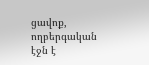ցավոք, ողբերգական էջն է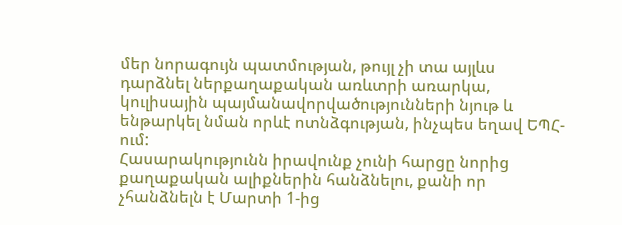մեր նորագույն պատմության, թույլ չի տա այլևս դարձնել ներքաղաքական առևտրի առարկա, կուլիսային պայմանավորվածությունների նյութ և ենթարկել նման որևէ ոտնձգության, ինչպես եղավ ԵՊՀ-ում:
Հասարակությունն իրավունք չունի հարցը նորից քաղաքական ալիքներին հանձնելու, քանի որ չհանձնելն է Մարտի 1-ից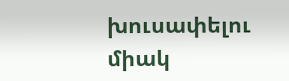խուսափելու միակ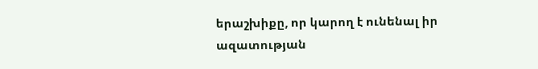երաշխիքը, որ կարող է ունենալ իր ազատության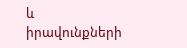և իրավունքների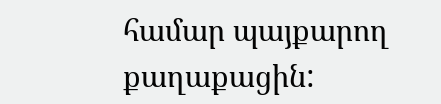համար պայքարող քաղաքացին: